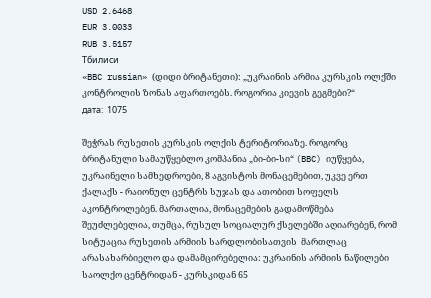USD 2.6468
EUR 3.0033
RUB 3.5157
Тбилиси
«BBC russian» (დიდი ბრიტანეთი): „უკრაინის არმია კურსკის ოლქში კონტროლის ზონას აფართოებს. როგორია კიევის გეგმები?“
дата:  1075

შეჭრას რუსეთის კურსკის ოლქის ტერიტორიაზე. როგორც ბრიტანული სამაუწყებლო კომპანია „ბი-ბი-სი“ (BBC) იუწყება, უკრაინელი სამხედროები, 8 აგვისტოს მონაცემებით, უკვე ერთ ქალაქს - რაიონულ ცენტრს სუჯას და ათობით სოფელს აკონტროლებენ. მართალია, მონაცემების გადამოწმება შეუძლებელია, თუმცა, რუსულ სოციალურ ქსელებში აღიარებენ, რომ სიტუაცია რუსეთის არმიის სარდლობისათვის  მართლაც არასახარბიელო და დამამცირებელია: უკრაინის არმიის ნაწილები საოლქო ცენტრიდან - კურსკიდან 65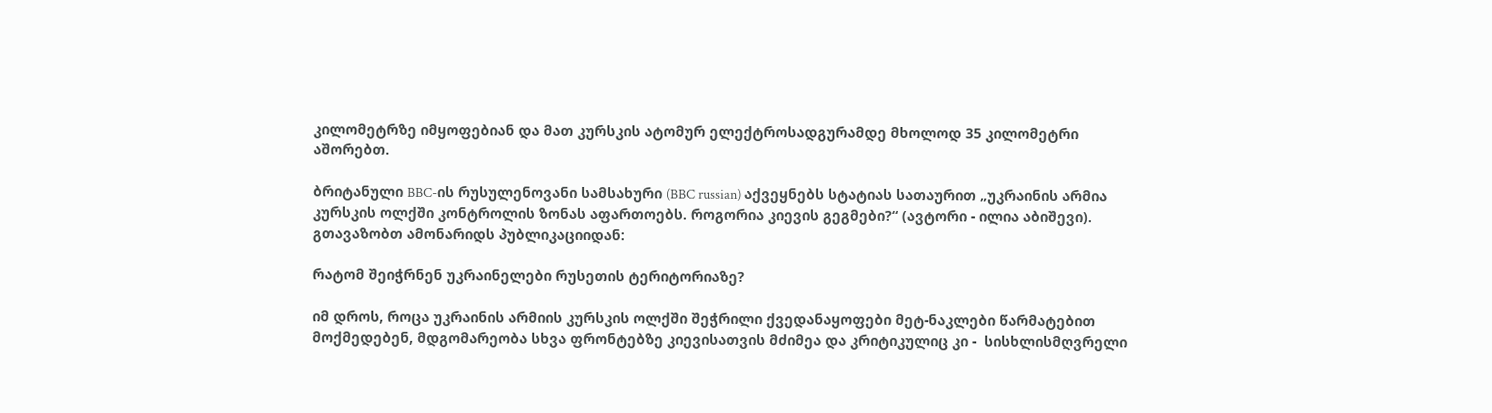კილომეტრზე იმყოფებიან და მათ კურსკის ატომურ ელექტროსადგურამდე მხოლოდ 35 კილომეტრი აშორებთ.

ბრიტანული BBC-ის რუსულენოვანი სამსახური (BBC russian) აქვეყნებს სტატიას სათაურით „უკრაინის არმია კურსკის ოლქში კონტროლის ზონას აფართოებს. როგორია კიევის გეგმები?“ (ავტორი - ილია აბიშევი). გთავაზობთ ამონარიდს პუბლიკაციიდან:

რატომ შეიჭრნენ უკრაინელები რუსეთის ტერიტორიაზე?

იმ დროს, როცა უკრაინის არმიის კურსკის ოლქში შეჭრილი ქვედანაყოფები მეტ-ნაკლები წარმატებით მოქმედებენ, მდგომარეობა სხვა ფრონტებზე კიევისათვის მძიმეა და კრიტიკულიც კი -  სისხლისმღვრელი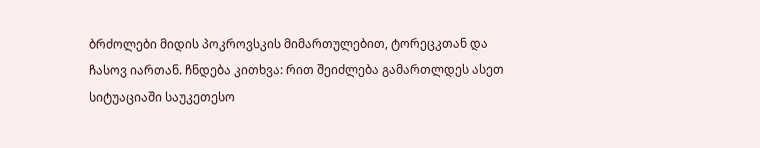ბრძოლები მიდის პოკროვსკის მიმართულებით, ტორეცკთან და ჩასოვ იართან. ჩნდება კითხვა: რით შეიძლება გამართლდეს ასეთ სიტუაციაში საუკეთესო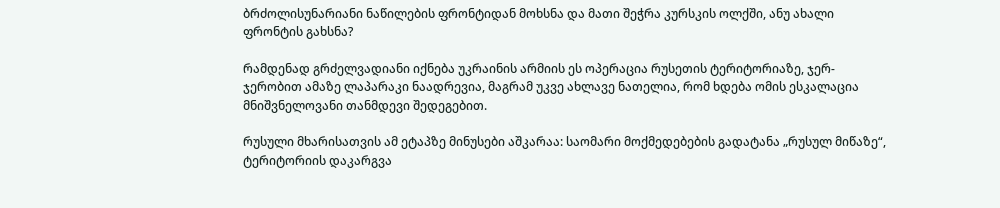ბრძოლისუნარიანი ნაწილების ფრონტიდან მოხსნა და მათი შეჭრა კურსკის ოლქში, ანუ ახალი ფრონტის გახსნა?

რამდენად გრძელვადიანი იქნება უკრაინის არმიის ეს ოპერაცია რუსეთის ტერიტორიაზე, ჯერ-ჯერობით ამაზე ლაპარაკი ნაადრევია, მაგრამ უკვე ახლავე ნათელია, რომ ხდება ომის ესკალაცია მნიშვნელოვანი თანმდევი შედეგებით.

რუსული მხარისათვის ამ ეტაპზე მინუსები აშკარაა: საომარი მოქმედებების გადატანა „რუსულ მიწაზე“, ტერიტორიის დაკარგვა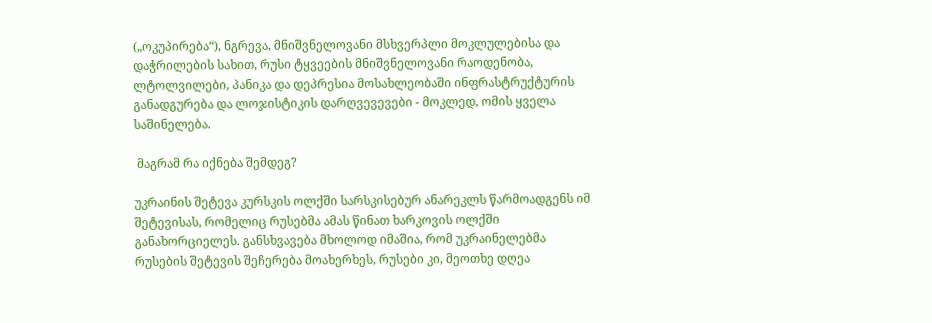(„ოკუპირება“), ნგრევა, მნიშვნელოვანი მსხვერპლი მოკლულებისა და დაჭრილების სახით, რუსი ტყვეების მნიშვნელოვანი რაოდენობა, ლტოლვილები, პანიკა და დეპრესია მოსახლეობაში ინფრასტრუქტურის განადგურება და ლოჯისტიკის დარღვევევები - მოკლედ, ომის ყველა საშინელება.

 მაგრამ რა იქნება შემდეგ?

უკრაინის შეტევა კურსკის ოლქში სარსკისებურ ანარეკლს წარმოადგენს იმ შეტევისას, რომელიც რუსებმა ამას წინათ ხარკოვის ოლქში განახორციელეს. განსხვავება მხოლოდ იმაშია, რომ უკრაინელებმა რუსების შეტევის შეჩერება მოახერხეს, რუსები კი, მეოთხე დღეა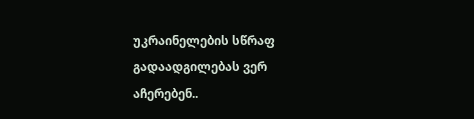უკრაინელების სწრაფ გადაადგილებას ვერ აჩერებენ..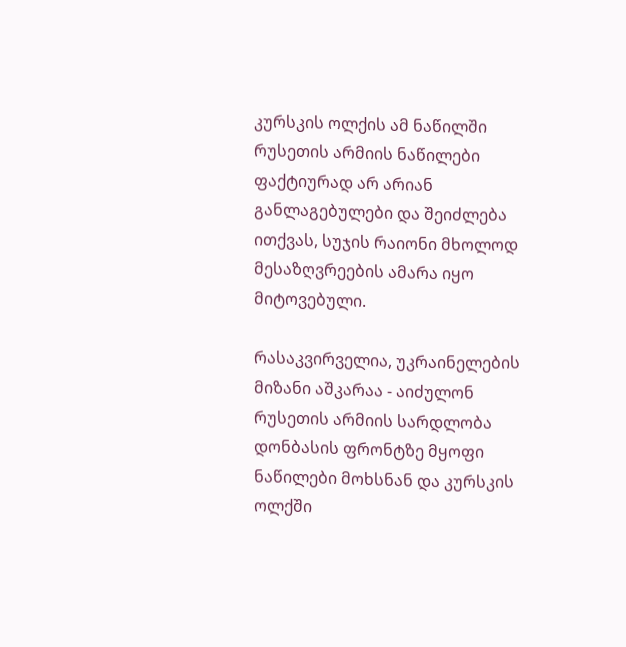კურსკის ოლქის ამ ნაწილში რუსეთის არმიის ნაწილები ფაქტიურად არ არიან განლაგებულები და შეიძლება ითქვას, სუჯის რაიონი მხოლოდ მესაზღვრეების ამარა იყო მიტოვებული.

რასაკვირველია, უკრაინელების მიზანი აშკარაა - აიძულონ რუსეთის არმიის სარდლობა დონბასის ფრონტზე მყოფი ნაწილები მოხსნან და კურსკის ოლქში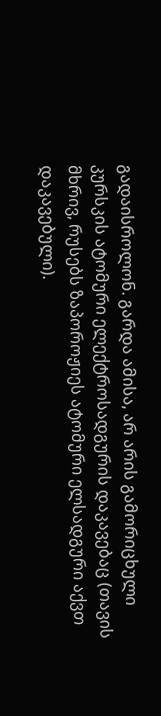გადაისროლონ. გარდა ამისა, არ არის გამორიცხული კურსკის ატომური ელექტროსადგურის დაკავებაც (თავის მხრივ, რუსებს ზაპოროჟიეს ატომური ელსადგური აქვთ დაკავებული).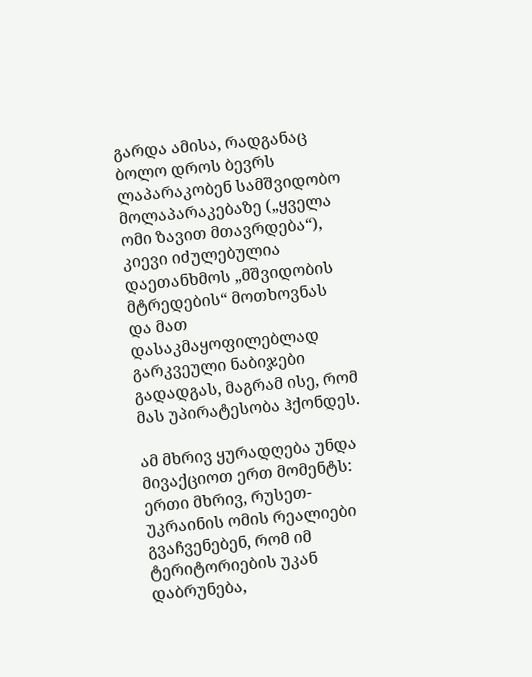გარდა ამისა, რადგანაც ბოლო დროს ბევრს ლაპარაკობენ სამშვიდობო მოლაპარაკებაზე („ყველა ომი ზავით მთავრდება“), კიევი იძულებულია დაეთანხმოს „მშვიდობის მტრედების“ მოთხოვნას და მათ დასაკმაყოფილებლად გარკვეული ნაბიჯები გადადგას, მაგრამ ისე, რომ მას უპირატესობა ჰქონდეს.

ამ მხრივ ყურადღება უნდა მივაქციოთ ერთ მომენტს: ერთი მხრივ, რუსეთ-უკრაინის ომის რეალიები გვაჩვენებენ, რომ იმ ტერიტორიების უკან დაბრუნება,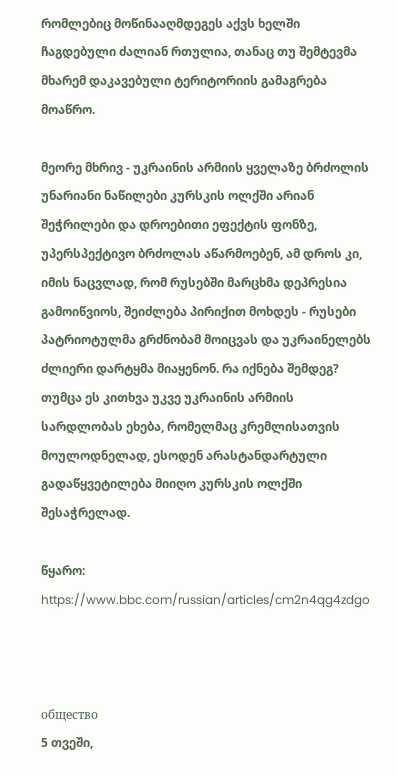რომლებიც მოწინააღმდეგეს აქვს ხელში ჩაგდებული ძალიან რთულია, თანაც თუ შემტევმა მხარემ დაკავებული ტერიტორიის გამაგრება მოაწრო.

მეორე მხრივ - უკრაინის არმიის ყველაზე ბრძოლის უნარიანი ნაწილები კურსკის ოლქში არიან შეჭრილები და დროებითი ეფექტის ფონზე, უპერსპექტივო ბრძოლას აწარმოებენ, ამ დროს კი, იმის ნაცვლად, რომ რუსებში მარცხმა დეპრესია გამოიწვიოს, შეიძლება პირიქით მოხდეს - რუსები პატრიოტულმა გრძნობამ მოიცვას და უკრაინელებს ძლიერი დარტყმა მიაყენონ. რა იქნება შემდეგ? თუმცა ეს კითხვა უკვე უკრაინის არმიის სარდლობას ეხება, რომელმაც კრემლისათვის მოულოდნელად, ესოდენ არასტანდარტული გადაწყვეტილება მიიღო კურსკის ოლქში შესაჭრელად.

წყარო: https://www.bbc.com/russian/articles/cm2n4qg4zdgo



общество
5 თვეში,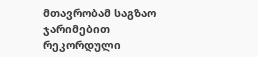მთავრობამ საგზაო ჯარიმებით რეკორდული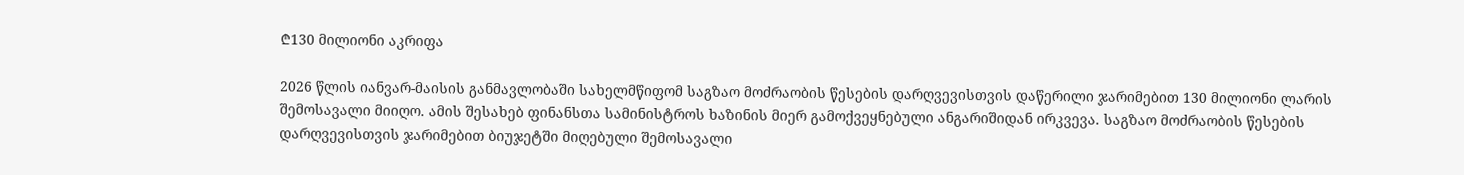₾130 მილიონი აკრიფა

2026 წლის იანვარ-მაისის განმავლობაში სახელმწიფომ საგზაო მოძრაობის წესების დარღვევისთვის დაწერილი ჯარიმებით 130 მილიონი ლარის შემოსავალი მიიღო. ამის შესახებ ფინანსთა სამინისტროს ხაზინის მიერ გამოქვეყნებული ანგარიშიდან ირკვევა. საგზაო მოძრაობის წესების დარღვევისთვის ჯარიმებით ბიუჯეტში მიღებული შემოსავალი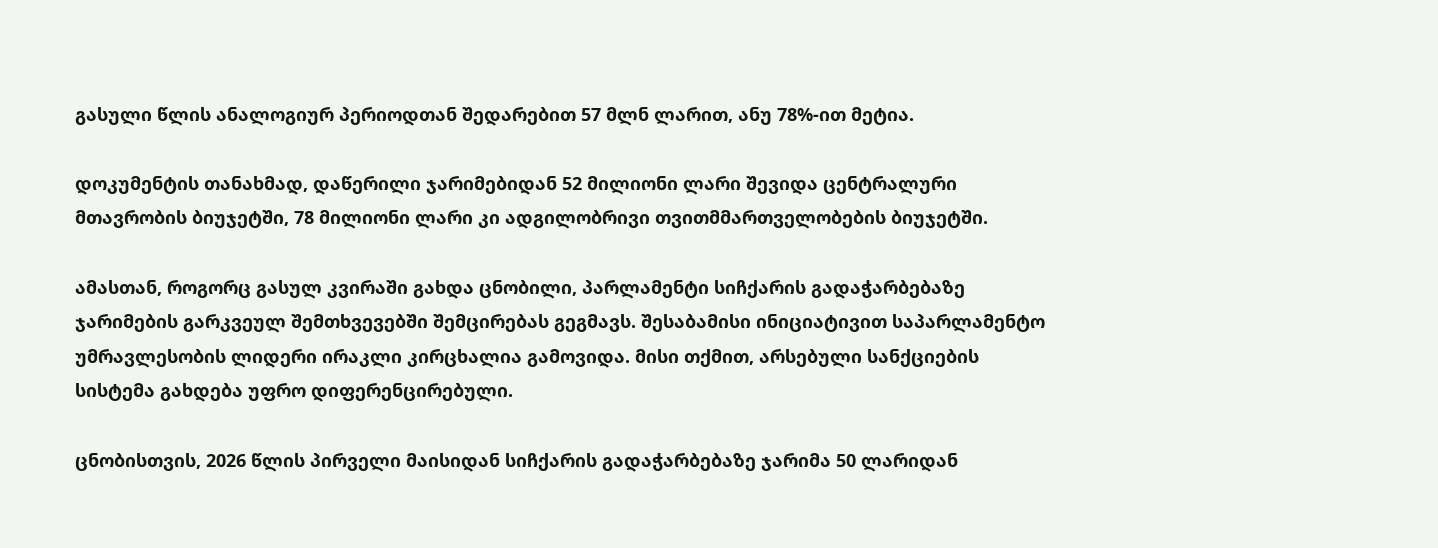გასული წლის ანალოგიურ პერიოდთან შედარებით 57 მლნ ლარით, ანუ 78%-ით მეტია.

დოკუმენტის თანახმად, დაწერილი ჯარიმებიდან 52 მილიონი ლარი შევიდა ცენტრალური მთავრობის ბიუჯეტში, 78 მილიონი ლარი კი ადგილობრივი თვითმმართველობების ბიუჯეტში.

ამასთან, როგორც გასულ კვირაში გახდა ცნობილი, პარლამენტი სიჩქარის გადაჭარბებაზე ჯარიმების გარკვეულ შემთხვევებში შემცირებას გეგმავს. შესაბამისი ინიციატივით საპარლამენტო უმრავლესობის ლიდერი ირაკლი კირცხალია გამოვიდა. მისი თქმით, არსებული სანქციების სისტემა გახდება უფრო დიფერენცირებული.

ცნობისთვის, 2026 წლის პირველი მაისიდან სიჩქარის გადაჭარბებაზე ჯარიმა 50 ლარიდან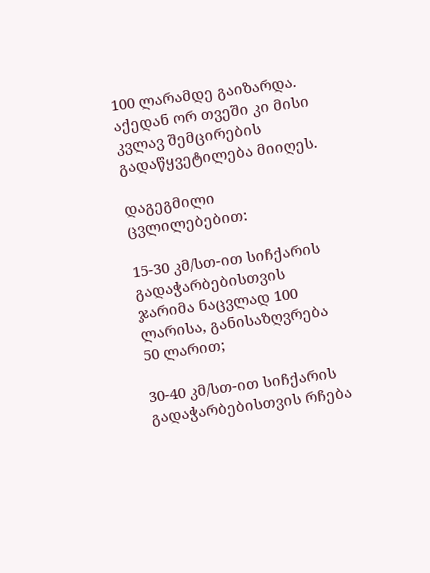100 ლარამდე გაიზარდა. აქედან ორ თვეში კი მისი კვლავ შემცირების გადაწყვეტილება მიიღეს.

დაგეგმილი ცვლილებებით:

15-30 კმ/სთ-ით სიჩქარის გადაჭარბებისთვის ჯარიმა ნაცვლად 100 ლარისა, განისაზღვრება 50 ლარით;

30-40 კმ/სთ-ით სიჩქარის გადაჭარბებისთვის რჩება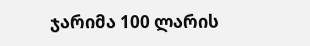ჯარიმა 100 ლარის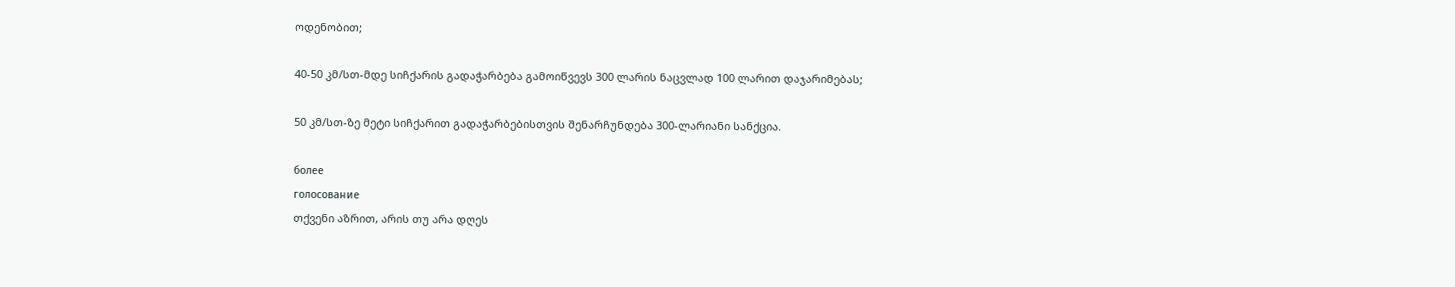ოდენობით;

40-50 კმ/სთ-მდე სიჩქარის გადაჭარბება გამოიწვევს 300 ლარის ნაცვლად 100 ლარით დაჯარიმებას;

50 კმ/სთ-ზე მეტი სიჩქარით გადაჭარბებისთვის შენარჩუნდება 300-ლარიანი სანქცია.

более
голосование
თქვენი აზრით, არის თუ არა დღეს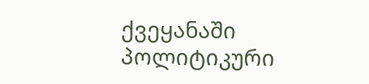ქვეყანაში პოლიტიკური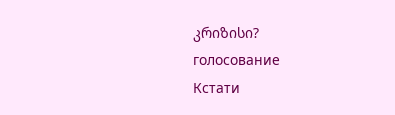კრიზისი?
голосование
Кстати